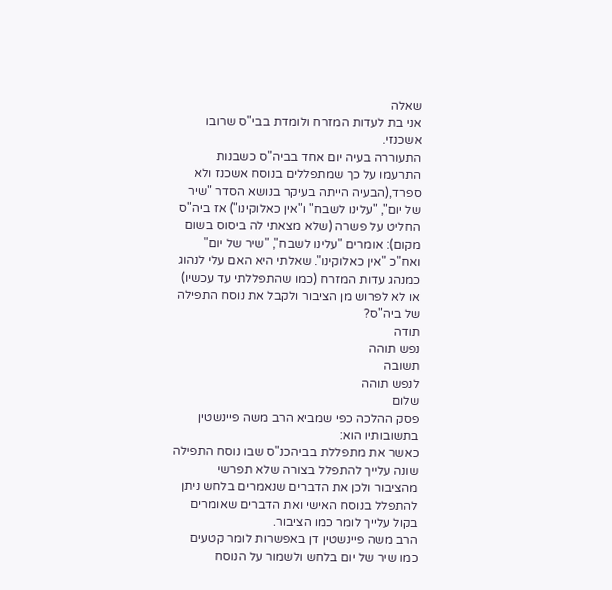שאלה
אני בת לעדות המזרח ולומדת בבי"ס שרובו אשכנזי.
התעוררה בעיה יום אחד בביה"ס כשבנות התרעמו על כך שמתפללים בנוסח אשכנז ולא ספרד,(הבעיה הייתה בעיקר בנושא הסדר "שיר של יום", "עלינו לשבח" ו"אין כאלוקינו") אז ביה"ס החליט על פשרה (שלא מצאתי לה ביסוס בשום מקום): אומרים "עלינו לשבח", "שיר של יום" ואח"כ "אין כאלוקינו". שאלתי היא האם עלי לנהוג כמנהג עדות המזרח (כמו שהתפללתי עד עכשיו) או לא לפרוש מן הציבור ולקבל את נוסח התפילה של ביה"ס?
תודה
נפש תוהה
תשובה
לנפש תוהה
שלום
פסק ההלכה כפי שמביא הרב משה פיינשטין בתשובותיו הוא:
כאשר את מתפללת בביהכנ"ס שבו נוסח התפילה שונה עלייך להתפלל בצורה שלא תפרשי מהציבור ולכן את הדברים שנאמרים בלחש ניתן להתפלל בנוסח האישי ואת הדברים שאומרים בקול עלייך לומר כמו הציבור.
הרב משה פיינשטין דן באפשרות לומר קטעים כמו שיר של יום בלחש ולשמור על הנוסח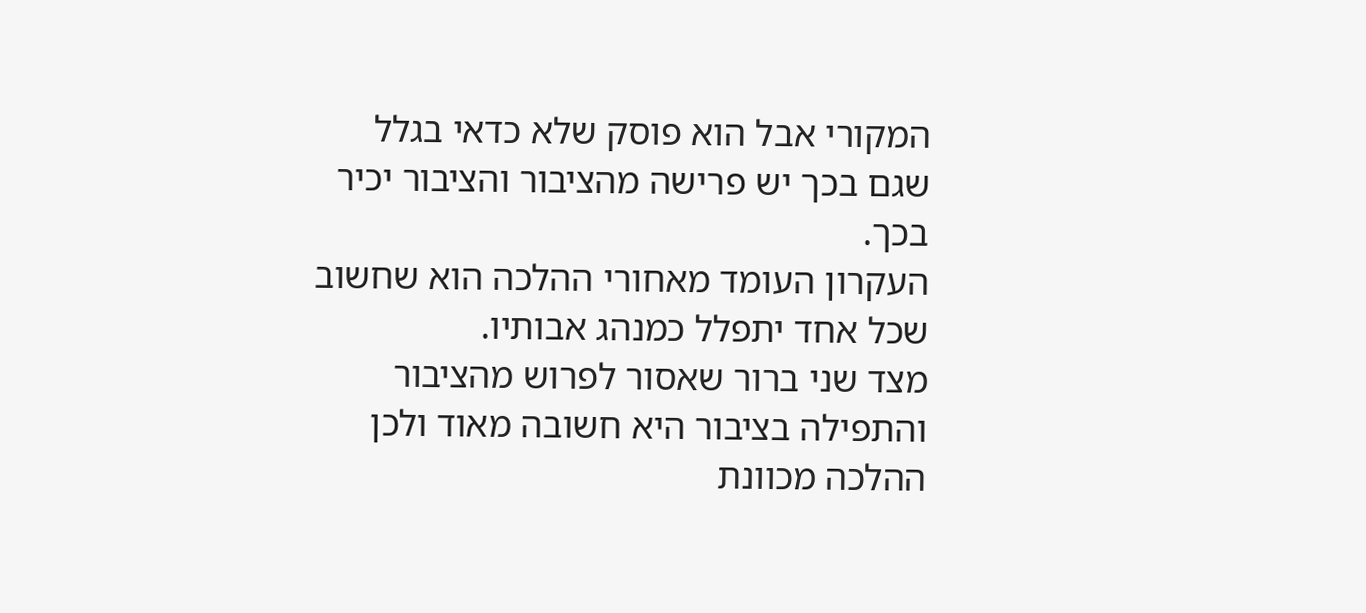המקורי אבל הוא פוסק שלא כדאי בגלל שגם בכך יש פרישה מהציבור והציבור יכיר בכך.
העקרון העומד מאחורי ההלכה הוא שחשוב שכל אחד יתפלל כמנהג אבותיו.
מצד שני ברור שאסור לפרוש מהציבור והתפילה בציבור היא חשובה מאוד ולכן ההלכה מכוונת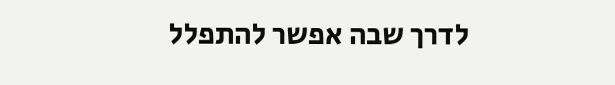לדרך שבה אפשר להתפלל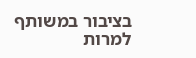בציבור במשותף למרות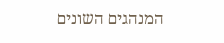המנהגים השונים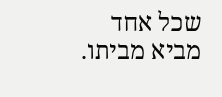שכל אחד מביא מביתו.